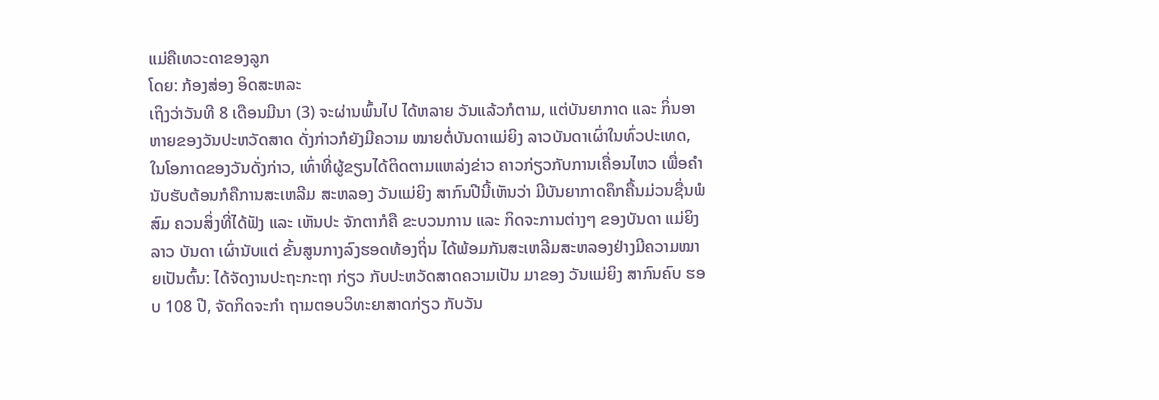ແມ່ຄືເທວະດາຂອງລູກ
ໂດຍ: ກ້ອງສ່ອງ ອິດສະຫລະ
ເຖິງວ່າວັນທີ 8 ເດືອນມີນາ (3) ຈະຜ່ານພົ້ນໄປ ໄດ້ຫລາຍ ວັນແລ້ວກໍຕາມ, ແຕ່ບັນຍາກາດ ແລະ ກິ່ນອາຫາຍຂອງວັນປະຫວັດສາດ ດັ່ງກ່າວກໍຍັງມີຄວາມ ໝາຍຕໍ່ບັນດາແມ່ຍິງ ລາວບັນດາເຜົ່າໃນທົ່ວປະເທດ, ໃນໂອກາດຂອງວັນດັ່ງກ່າວ, ເທົ່າທີ່ຜູ້ຂຽນໄດ້ຕິດຕາມແຫລ່ງຂ່າວ ຄາວກ່ຽວກັບການເຄື່ອນໄຫວ ເພື່ອຄຳນັບຮັບຕ້ອນກໍຄືການສະເຫລີມ ສະຫລອງ ວັນແມ່ຍິງ ສາກົນປີນີ້ເຫັນວ່າ ມີບັນຍາກາດຄຶກຄື້ນມ່ວນຊື່ນພໍສົມ ຄວນສິ່ງທີ່ໄດ້ຟັງ ແລະ ເຫັນປະ ຈັກຕາກໍຄື ຂະບວນການ ແລະ ກິດຈະການຕ່າງໆ ຂອງບັນດາ ແມ່ຍິງລາວ ບັນດາ ເຜົ່ານັບແຕ່ ຂັ້ນສູນກາງລົງຮອດທ້ອງຖິ່ນ ໄດ້ພ້ອມກັນສະເຫລີມສະຫລອງຢ່າງມີຄວາມໝາຍເປັນຕົ້ນ: ໄດ້ຈັດງານປະຖະກະຖາ ກ່ຽວ ກັບປະຫວັດສາດຄວາມເປັນ ມາຂອງ ວັນແມ່ຍິງ ສາກົນຄົບ ຮອບ 108 ປີ, ຈັດກິດຈະກຳ ຖາມຕອບວິທະຍາສາດກ່ຽວ ກັບວັນ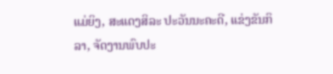ແມ່ຍິງ, ສະແດງສິລະ ປະວັນນະຄະດີ, ແຂ່ງຂັນກິລາ, ຈັດງານພົບປະ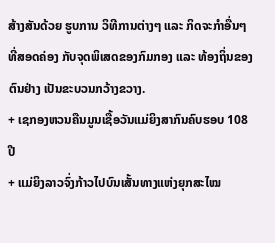ສ້າງສັນດ້ວຍ ຮູບການ ວິທີການຕ່າງໆ ແລະ ກິດຈະກຳອື່ນໆ ທີ່ສອດຄ່ອງ ກັບຈຸດພິເສດຂອງກົມກອງ ແລະ ທ້ອງຖິ່ນຂອງຕົນຢ່າງ ເປັນຂະບວນກວ້າງຂວາງ.
+ ເຊກອງຫວນຄືນມູນເຊື້ອວັນແມ່ຍິງສາກົນຄົບຮອບ 108 ປີ
+ ແມ່ຍິງລາວຈົ່ງກ້າວໄປບົນເສັ້ນທາງແຫ່ງຍຸກສະໄໝ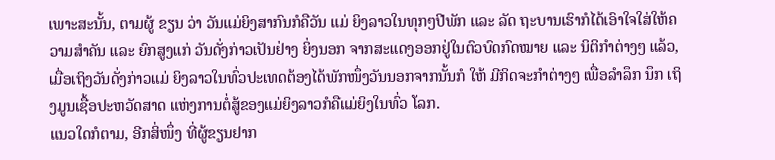ເພາະສະນັ້ນ, ຕາມຜູ້ ຂຽນ ວ່າ ວັນແມ່ຍິງສາກົນກໍຄືວັນ ແມ່ ຍິງລາວໃນທຸກໆປີພັກ ແລະ ລັດ ຖະບານເຮົາກໍໄດ້ເອົາໃຈໃສ່ໃຫ້ຄວາມສຳຄັນ ແລະ ຍົກສູງແກ່ ວັນດັ່ງກ່າວເປັນຢ່າງ ຍິ່ງນອກ ຈາກສະແດງອອກຢູ່ໃນຕົວບົດກົດໝາຍ ແລະ ນິຕິກຳຕ່າງໆ ແລ້ວ, ເມື່ອເຖິງວັນດັ່ງກ່າວແມ່ ຍິງລາວໃນທົ່ວປະເທດຕ້ອງໄດ້ພັກໜຶ່ງວັນນອກຈາກນັ້ນກໍ ໃຫ້ ມີກິດຈະກຳຕ່າງໆ ເພື່ອລຳລຶກ ນຶກ ເຖິງມູນເຊື້ອປະຫວັດສາດ ແຫ່ງການຕໍ່ສູ້ຂອງແມ່ຍິງລາວກໍຄືແມ່ຍິງໃນທົ່ວ ໂລກ.
ແນວໃດກໍຕາມ, ອີກສິ່ໜຶ່ງ ທີ່ຜູ້ຂຽນຢາກ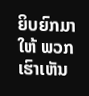ຍິບຍົກມາໃຫ້ ພວກເຮົາເຫັນ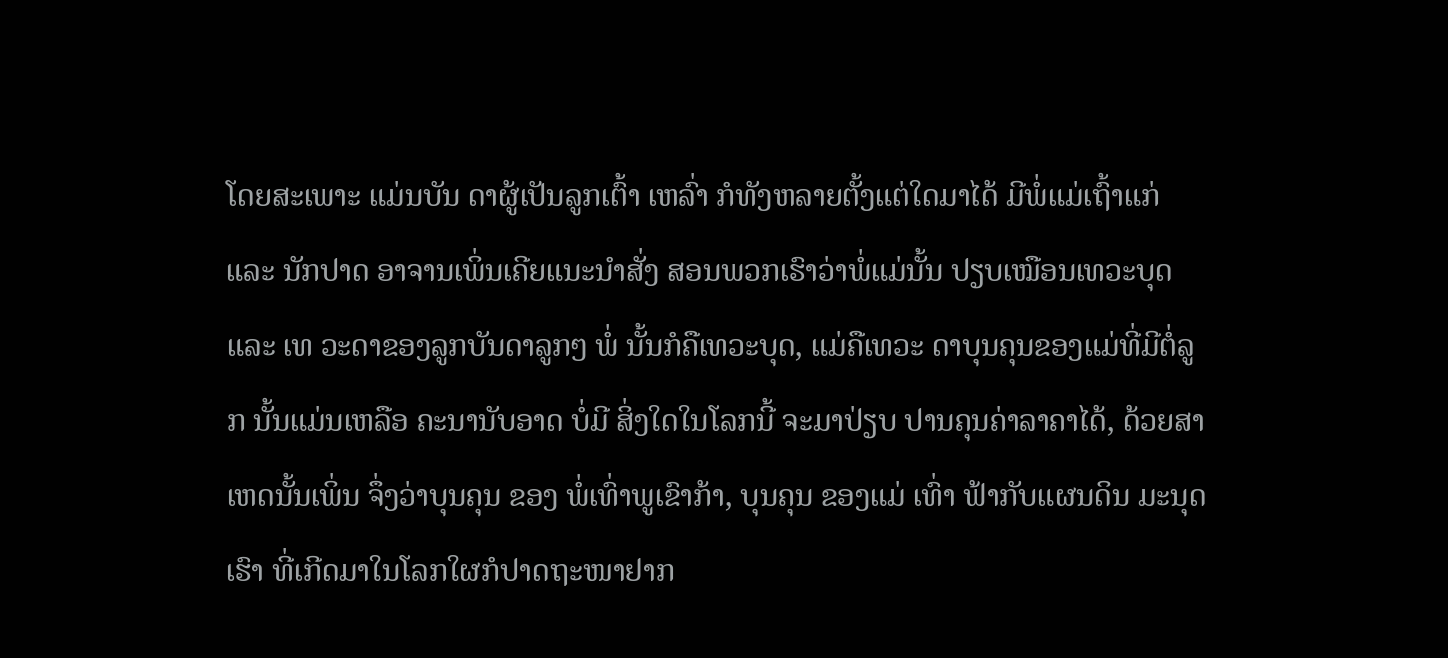ໂດຍສະເພາະ ແມ່ນບັນ ດາຜູ້ເປັນລູກເຕົ້າ ເຫລົ່າ ກໍທັງຫລາຍຕັ້ງແຕ່ໃດມາໄດ້ ມີພໍ່ແມ່ເຖົ້າແກ່ ແລະ ນັກປາດ ອາຈານເພິ່ນເຄີຍແນະນຳສັ່ງ ສອນພວກເຮົາວ່າພໍ່ແມ່ນັ້ນ ປຽບເໝືອນເທວະບຸດ ແລະ ເທ ວະດາຂອງລູກບັນດາລູກໆ ພໍ່ ນັ້ນກໍຄືເທວະບຸດ, ແມ່ຄືເທວະ ດາບຸນຄຸນຂອງແມ່ທີ່ມີຕໍ່ລູກ ນັ້ນແມ່ນເຫລືອ ຄະນານັບອາດ ບໍ່ມີ ສິ່ງໃດໃນໂລກນີ້ ຈະມາປ່ຽບ ປານຄຸນຄ່າລາຄາໄດ້, ດ້ວຍສາ ເຫດນັ້ນເພິ່ນ ຈຶ່ງວ່າບຸນຄຸນ ຂອງ ພໍ່ເທົ່າພູເຂົາກ້າ, ບຸນຄຸນ ຂອງແມ່ ເທົ່າ ຟ້າກັບແຜນດິນ ມະນຸດເຮົາ ທີ່ເກີດມາໃນໂລກໃຜກໍປາດຖະໜາຢາກ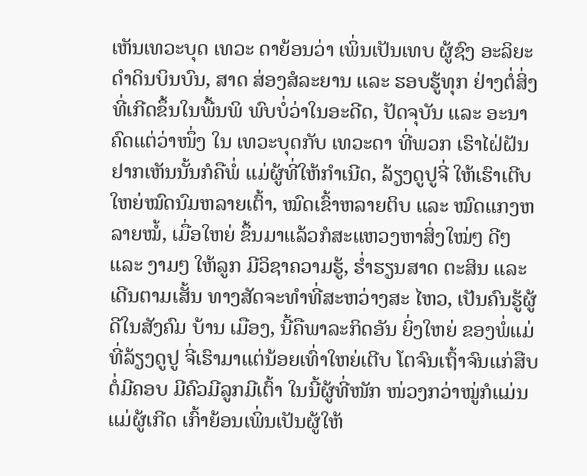ເຫັນເທວະບຸດ ເທວະ ດາຍ້ອນວ່າ ເພິ່ນເປັນເທບ ຜູ້ຊົງ ອະລິຍະດຳດິນບິນບົນ, ສາດ ສ່ອງສໍລະຍານ ແລະ ຮອບຮູ້ທຸກ ຢ່າງຕໍ່ສິ່ງທີ່ເກີດຂຶ້ນໃນພື້ນພິ ພົບບໍ່ວ່າໃນອະດີດ, ປັດຈຸບັນ ແລະ ອະນາຄົດແຕ່ວ່າໜຶ່ງ ໃນ ເທວະບຸດກັບ ເທວະດາ ທີ່ພວກ ເຮົາໄຝ່ຝັນຢາກເຫັນນັ້ນກໍຄືພໍ່ ແມ່ຜູ້ທີ່ໃຫ້ກຳເນີດ, ລ້ຽງດູປູຈີ່ ໃຫ້ເຮົາເຕີບໃຫຍ່ໝົດນົມຫລາຍເຕົ້າ, ໝົດເຂົ້າຫລາຍຕິບ ແລະ ໝົດແກງຫລາຍໝໍ້, ເມື່ອໃຫຍ່ ຂຶ້ນມາແລ້ວກໍສະແຫວງຫາສິ່ງໃໝ່ໆ ດີໆ ແລະ ງາມໆ ໃຫ້ລູກ ມີວິຊາຄວາມຮູ້, ຮ່ຳຮຽນສາດ ຕະສິນ ແລະ ເດີນຕາມເສັ້ນ ທາງສັດຈະທຳທີ່ສະຫວ່າງສະ ໄຫວ, ເປັນຄົນຮູ້ຜູ້ດີໃນສັງຄົມ ບ້ານ ເມືອງ, ນີ້ຄືພາລະກິດອັນ ຍິ່ງໃຫຍ່ ຂອງພໍ່ແມ່ທີ່ລ້ຽງດູປູ ຈີ່ເຮົາມາແຕ່ນ້ອຍເທົ່າໃຫຍ່ເຕີບ ໂຕຈົນເຖົ້າຈົນແກ່ສືບຕໍ່ມີຄອບ ມີຄົວມີລູກມີເຕົ້າ ໃນນີ້ຜູ້ທີ່ໜັກ ໜ່ວງກວ່າໝູ່ກໍແມ່ນແມ່ຜູ້ເກີດ ເກົ້າຍ້ອນເພິ່ນເປັນຜູ້ໃຫ້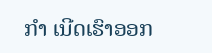ກຳ ເນີດເຮົາອອກ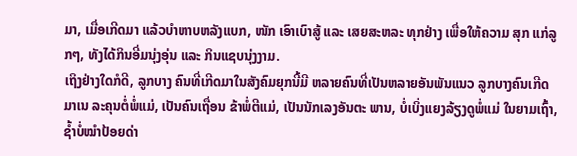ມາ, ເມື່ອເກີດມາ ແລ້ວບຳຫາບຫລັງແບກ, ໜັກ ເອົາເບົາສູ້ ແລະ ເສຍສະຫລະ ທຸກຢ່າງ ເພື່ອໃຫ້ຄວາມ ສຸກ ແກ່ລູກໆ, ທັງໄດ້ກິນອີ່ມນຸ່ງອຸ່ນ ແລະ ກິນແຊບນຸ່ງງາມ.
ເຖິງຢ່າງໃດກໍດີ, ລູກບາງ ຄົນທີ່ເກີດມາໃນສັງຄົມຍຸກນີ້ມີ ຫລາຍຄົນທີ່ເປັນຫລາຍອັນພັນແນວ ລູກບາງຄົນເກີດມາເນ ລະຄຸນຕໍ່ພໍ່ແມ່, ເປັນຄົນເຖື່ອນ ຂ້າພໍ່ຕີແມ່, ເປັນນັກເລງອັນຕະ ພານ, ບໍ່ເບິ່ງແຍງລ້ຽງດູພໍ່ແມ່ ໃນຍາມເຖົ້າ, ຊ້ຳບໍ່ໝຳປ້ອຍດ່າ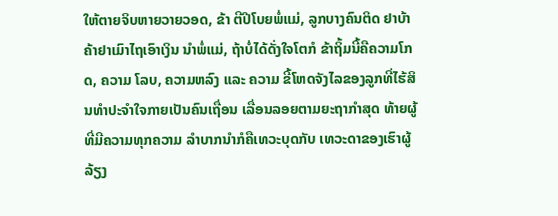ໃຫ້ຕາຍຈິບຫາຍວາຍວອດ, ຂ້າ ຕີປີໂບຍພໍ່ແມ່, ລູກບາງຄົນຕິດ ຢາບ້າຄ້າຢາເມົາໄຖເອົາເງິນ ນຳພໍ່ແມ່, ຖ້າບໍ່ໄດ້ດັ່ງໃຈໂຕກໍ ຂ້າຖິ້ມນີ້ຄືຄວາມໂກດ, ຄວາມ ໂລບ, ຄວາມຫລົງ ແລະ ຄວາມ ຂີ້ໂຫດຈັງໄລຂອງລູກທີ່ໄຮ້ສິນທຳປະຈຳໃຈກາຍເປັນຄົນເຖື່ອນ ເລື່ອນລອຍຕາມຍະຖາກຳສຸດ ທ້າຍຜູ້ທີ່ມີຄວາມທຸກຄວາມ ລຳບາກນຳກໍຄືເທວະບຸດກັບ ເທວະດາຂອງເຮົາຜູ້ລ້ຽງ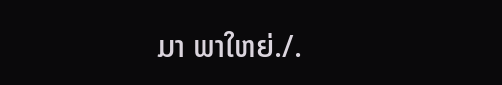ມາ ພາໃຫຍ່./.